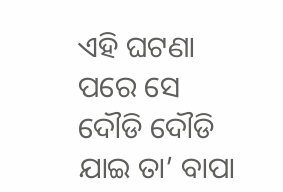ଏହି ଘଟଣା ପରେ ସେ ଦୌଡି ଦୌଡି ଯାଇ ତା’ ବାପା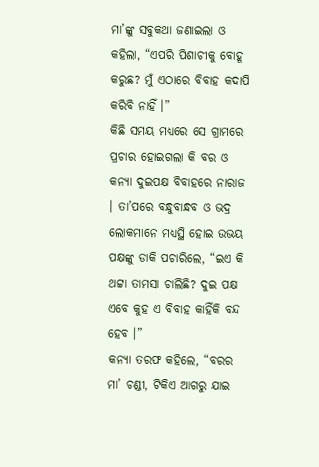ମା’ଙ୍କୁ ସବୁକଥା ଜଣାଇଲା ଓ କହିଲା, “ଏପରି ପିଶାଚୀକୁ ବୋହୂ କରୁଛ? ମୁଁ ଏଠାରେ ବିବାହ କଦାପି କରିବି ନାହିଁ ।”
କିଛି ସମୟ ମଧ୍ୟରେ ସେ ଗ୍ରାମରେ ପ୍ରଚାର ହୋଇଗଲା କି ବର ଓ କନ୍ୟା ଦୁଇପକ୍ଷ ବିବାହରେ ନାରାଜ । ତା’ପରେ ବନ୍ଧୁବାନ୍ଧବ ଓ ଭଦ୍ର ଲୋକମାନେ ମଧ୍ୟସ୍ଥି ହୋଇ ଉଭୟ ପକ୍ଷଙ୍କୁ ଡାକି ପଚାରିଲେ, “ଇଏ କି ଥଟ୍ଟା ତାମସା ଚାଲିଛି? ଦୁଇ ପକ୍ଷ ଏବେ କୁହ ଏ ବିବାହ କାହିଁକି ବନ୍ଦ ହେବ ।”
କନ୍ୟା ତରଫ କହିଲେ, “ବରର ମା’ ଚଣ୍ଡୀ, ଟିକିଏ ଆଗରୁ ଯାଇ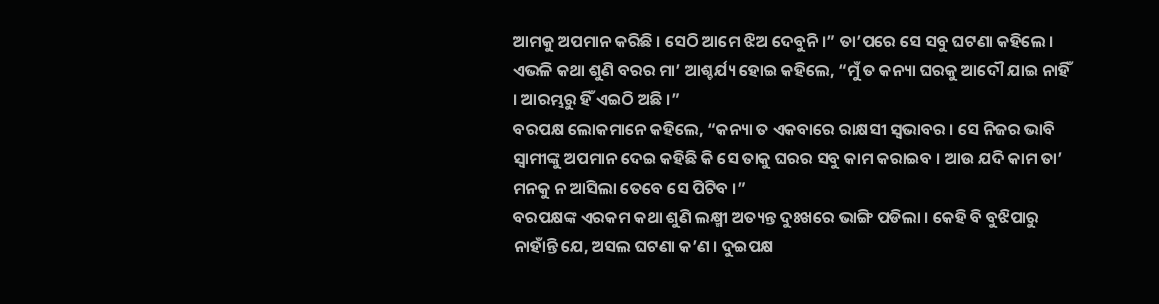ଆମକୁ ଅପମାନ କରିଛି । ସେଠି ଆମେ ଝିଅ ଦେବୁନି ।” ତା’ପରେ ସେ ସବୁ ଘଟଣା କହିଲେ ।
ଏଭଳି କଥା ଶୁଣି ବରର ମା’ ଆଶ୍ଚର୍ଯ୍ୟ ହୋଇ କହିଲେ, “ମୁଁ ତ କନ୍ୟା ଘରକୁ ଆଦୌ ଯାଇ ନାହିଁ । ଆରମ୍ଭରୁ ହିଁ ଏଇଠି ଅଛି ।”
ବରପକ୍ଷ ଲୋକମାନେ କହିଲେ, “କନ୍ୟା ତ ଏକବାରେ ରାକ୍ଷସୀ ସ୍ୱଭାବର । ସେ ନିଜର ଭାବି ସ୍ୱାମୀଙ୍କୁ ଅପମାନ ଦେଇ କହିଛି କି ସେ ତାକୁ ଘରର ସବୁ କାମ କରାଇବ । ଆଉ ଯଦି କାମ ତା’ ମନକୁ ନ ଆସିଲା ତେବେ ସେ ପିଟିବ ।”
ବରପକ୍ଷଙ୍କ ଏରକମ କଥା ଶୁଣି ଲକ୍ଷ୍ମୀ ଅତ୍ୟନ୍ତ ଦୁଃଖରେ ଭାଙ୍ଗି ପଡିଲା । କେହି ବି ବୁଝିପାରୁ ନାହାଁନ୍ତି ଯେ, ଅସଲ ଘଟଣା କ’ଣ । ଦୁଇପକ୍ଷ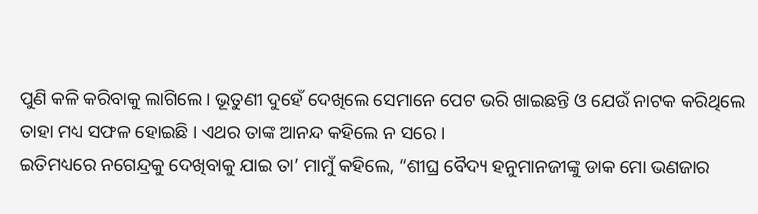ପୁଣି କଳି କରିବାକୁ ଲାଗିଲେ । ଭୂତୁଣୀ ଦୁହେଁ ଦେଖିଲେ ସେମାନେ ପେଟ ଭରି ଖାଇଛନ୍ତି ଓ ଯେଉଁ ନାଟକ କରିଥିଲେ ତାହା ମଧ୍ୟ ସଫଳ ହୋଇଛି । ଏଥର ତାଙ୍କ ଆନନ୍ଦ କହିଲେ ନ ସରେ ।
ଇତିମଧ୍ୟରେ ନଗେନ୍ଦ୍ରକୁ ଦେଖିବାକୁ ଯାଇ ତା’ ମାମୁଁ କହିଲେ, “ଶୀଘ୍ର ବୈଦ୍ୟ ହନୁମାନଜୀଙ୍କୁ ଡାକ ମୋ ଭଣଜାର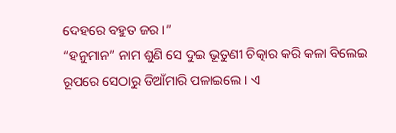ଦେହରେ ବହୁତ ଜର ।”
“ହନୁମାନ” ନାମ ଶୁଣି ସେ ଦୁଇ ଭୂତୁଣୀ ଚିତ୍କାର କରି କଳା ବିଲେଇ ରୂପରେ ସେଠାରୁ ଡିଆଁମାରି ପଳାଇଲେ । ଏ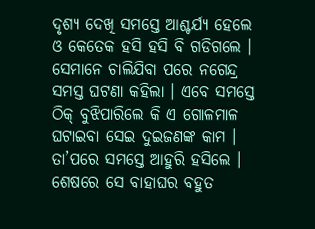ଦୃଶ୍ୟ ଦେଖି ସମସ୍ତେ ଆଶ୍ଚର୍ଯ୍ୟ ହେଲେ ଓ କେତେକ ହସି ହସି ବି ଗଡିଗଲେ ।
ସେମାନେ ଚାଲିଯିବା ପରେ ନଗେନ୍ଦ୍ର ସମସ୍ତ ଘଟଣା କହିଲା । ଏବେ ସମସ୍ତେ ଠିକ୍ ବୁଝିପାରିଲେ କି ଏ ଗୋଳମାଳ ଘଟାଇବା ସେଇ ଦୁଇଜଣଙ୍କ କାମ ।
ତା’ପରେ ସମସ୍ତେ ଆହୁରି ହସିଲେ । ଶେଷରେ ସେ ବାହାଘର ବହୁତ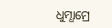ଧୁମ୍ଧାମ୍ରେ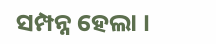ସମ୍ପନ୍ନ ହେଲା ।